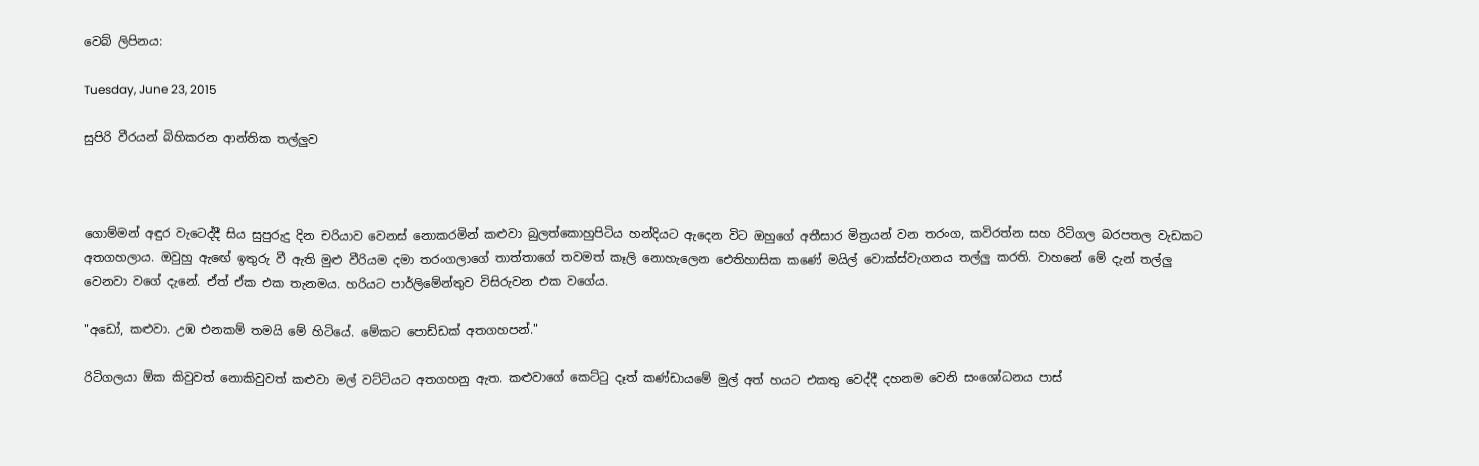වෙබ් ලිපිනය:

Tuesday, June 23, 2015

සුපිරි වීරයන් බිහිකරන ආන්තික තල්ලුව



ගොම්මන් අඳුර වැටෙද්දී සිය සුපුරුදු දින චරියාව වෙනස් නොකරමින් කළුවා බුලත්කොහුපිටිය හන්දියට ඇදෙන විට ඔහුගේ අතීසාර මිත්‍රයන් වන තරංග, කවිරත්න සහ රිටිගල බරපතල වැඩකට අතගහලාය. ඔවුහු ඇඟේ ඉතුරු වී ඇති මුළු වීරියම දමා තරංගලාගේ තාත්තාගේ තවමත් කෑලි නොහැලෙන ඓතිහාසික කණේ මයිල් වොක්ස්වැගනය තල්ලු කරති. වාහනේ මේ දැන් තල්ලු වෙනවා වගේ දැනේ. ඒත් ඒක එක තැනමය. හරියට පාර්ලිමේන්තුව විසිරුවන එක වගේය.

"අඩෝ, කළුවා. උඹ එනකම් තමයි මේ හිටියේ. මේකට පොඩ්ඩක් අතගහපන්."

රිටිගලයා ඕක කිවුවත් නොකිවුවත් කළුවා මල් වට්ටියට අතගහනු ඇත. කළුවාගේ කෙට්ටු දෑත් කණ්ඩායමේ මුල් අත් හයට එකතු වෙද්දී දහනම වෙනි සංශෝධනය පාස්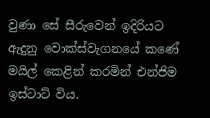වුණා සේ සීරුවෙන් ඉදිරියට ඇදුනු වොක්ස්වැගනයේ කණේ මයිල් කෙළින් කරමින් එන්ජිම ඉස්ටාට් විය.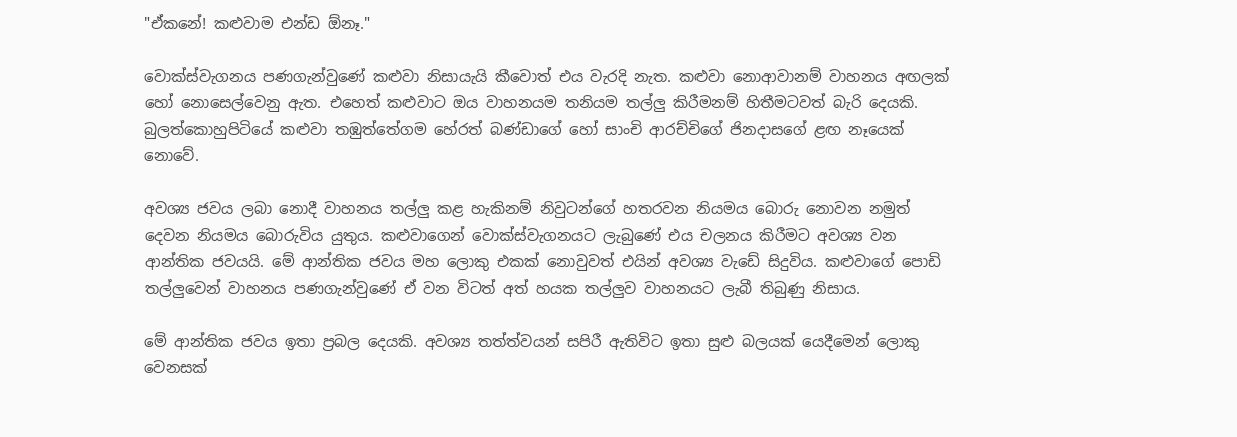"ඒකනේ! කළුවාම එන්ඩ ඕනෑ."

වොක්ස්වැගනය පණගැන්වුණේ කළුවා නිසායැයි කීවොත් එය වැරදි නැත. කළුවා නොආවානම් වාහනය අඟලක් හෝ නොසෙල්වෙනු ඇත. එහෙත් කළුවාට ඔය වාහනයම තනියම තල්ලු කිරීමනම් හිතීමටවත් බැරි දෙයකි. බුලත්කොහුපිටියේ කළුවා තඹුත්තේගම හේරත් බණ්ඩාගේ හෝ සාංචි ආරච්චිගේ ජිනදාසගේ ළඟ නෑයෙක් නොවේ.

අවශ්‍ය ජවය ලබා නොදී වාහනය තල්ලු කළ හැකිනම් නිවුටන්ගේ හතරවන නියමය බොරු නොවන නමුත් දෙවන නියමය බොරුවිය යුතුය. කළුවාගෙන් වොක්ස්වැගනයට ලැබුණේ එය චලනය කිරීමට අවශ්‍ය වන ආන්තික ජවයයි. මේ ආන්තික ජවය මහ ලොකු එකක් නොවුවත් එයින් අවශ්‍ය වැඩේ සිදුවිය. කළුවාගේ පොඩි තල්ලුවෙන් වාහනය පණගැන්වුණේ ඒ වන විටත් අත් හයක තල්ලුව වාහනයට ලැබී තිබුණු නිසාය.

මේ ආන්තික ජවය ඉතා ප්‍රබල දෙයකි. අවශ්‍ය තත්ත්වයන් සපිරී ඇතිවිට ඉතා සුළු බලයක් යෙදීමෙන් ලොකු වෙනසක්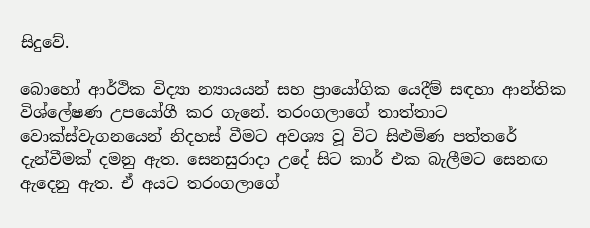සිදුවේ.

බොහෝ ආර්ථික විද්‍යා න්‍යායයන් සහ ප්‍රායෝගික යෙදීම් සඳහා ආන්තික විශ්ලේෂණ උපයෝගී කර ගැනේ. තරංගලාගේ තාත්තාට වොක්ස්වැගනයෙන් නිදහස් වීමට අවශ්‍ය වූ විට සිළුමිණ පත්තරේ දැන්වීමක් දමනු ඇත. සෙනසුරාදා උදේ සිට කාර් එක බැලීමට සෙනඟ ඇදෙනු ඇත. ඒ අයට තරංගලාගේ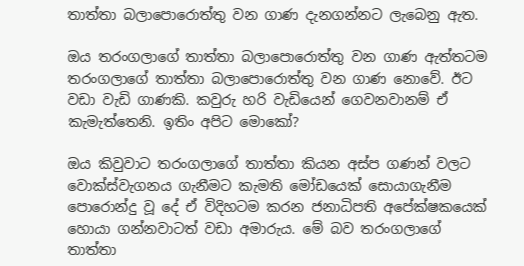තාත්තා බලාපොරොත්තු වන ගාණ දැනගන්නට ලැබෙනු ඇත.

ඔය තරංගලාගේ තාත්තා බලාපොරොත්තු වන ගාණ ඇත්තටම තරංගලාගේ තාත්තා බලාපොරොත්තු වන ගාණ නොවේ. ඊට වඩා වැඩි ගාණකි. කවුරු හරි වැඩියෙන් ගෙවනවානම් ඒ කැමැත්තෙනි. ඉතිං අපිට මොකෝ?

ඔය කිවුවාට තරංගලාගේ තාත්තා කියන අස්ප ගණන් වලට වොක්ස්වැගනය ගැනීමට කැමති මෝඩයෙක් සොයාගැනීම පොරොන්දු වූ දේ ඒ විදිහටම කරන ජනාධිපති අපේක්ෂකයෙක් හොයා ගන්නවාටත් වඩා අමාරුය. මේ බව තරංගලාගේ තාත්තා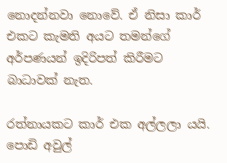නොදන්නවා නොවේ. ඒ නිසා කාර් එකට කැමති අයට තමන්ගේ අර්පණයන් ඉදිරිපත් කිරීමට බාධාවක් නැත.

රත්නායකට කාර් එක අල්ලලා යයි. පොඩි අවුල්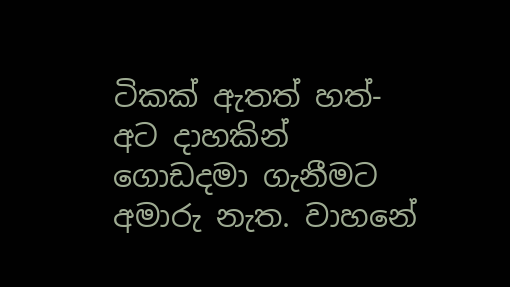ටිකක් ඇතත් හත්-අට දාහකින් ගොඩදමා ගැනීමට අමාරු නැත. වාහනේ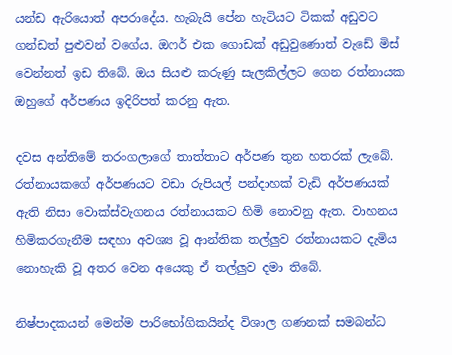යන්ඩ ඇරියොත් අපරාදේය. හැබැයි පේන හැටියට ටිකක් අඩුවට ගන්ඩත් පුළුවන් වගේය. ඔෆර් එක ගොඩක් අඩුවුණොත් වැඩේ මිස් වෙන්නත් ඉඩ තිබේ. ඔය සියළු කරුණු සැලකිල්ලට ගෙන රත්නායක ඔහුගේ අර්පණය ඉදිරිපත් කරනු ඇත.

දවස අන්තිමේ තරංගලාගේ තාත්තාට අර්පණ තුන හතරක් ලැබේ. රත්නායකගේ අර්පණයට වඩා රුපියල් පන්දාහක් වැඩි අර්පණයක් ඇති නිසා වොක්ස්වැගනය රත්නායකට හිමි නොවනු ඇත. වාහනය හිමිකරගැනීම සඳහා අවශ්‍ය වූ ආන්තික තල්ලුව රත්නායකට දැමිය නොහැකි වූ අතර වෙන අයෙකු ඒ තල්ලුව දමා තිබේ.

නිෂ්පාදකයන් මෙන්ම පාරිභෝගිකයින්ද විශාල ගණනක් සමබන්ධ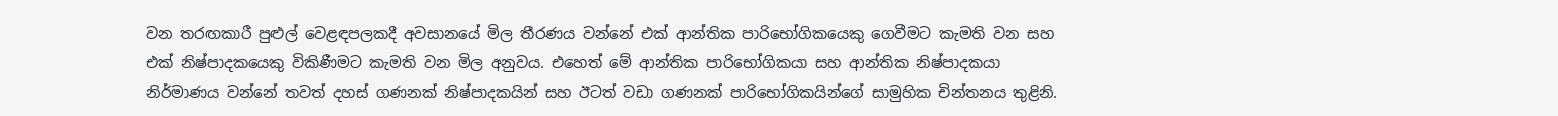වන තරඟකාරී පුළුල් වෙළඳපලකදී අවසානයේ මිල තීරණය වන්නේ එක් ආන්තික පාරිභෝගිකයෙකු ගෙවීමට කැමති වන සහ එක් නිෂ්පාදකයෙකු විකිණීමට කැමති වන මිල අනුවය. එහෙත් මේ ආන්තික පාරිභෝගිකයා සහ ආන්තික නිෂ්පාදකයා නිර්මාණය වන්නේ තවත් දහස් ගණනක් නිෂ්පාදකයින් සහ ඊටත් වඩා ගණනක් පාරිභෝගිකයින්ගේ සාමුහික චින්තනය තුළිනි.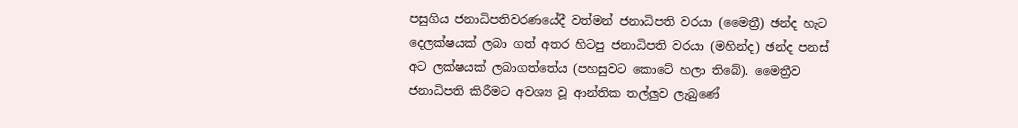පසුගිය ජනාධිපතිවරණයේදී වත්මන් ජනාධිපති වරයා (මෛත්‍රී) ඡන්ද හැට දෙලක්ෂයක් ලබා ගත් අතර හිටපු ජනාධිපති වරයා (මහින්ද) ඡන්ද පනස් අට ලක්ෂයක් ලබාගත්තේය (පහසුවට කොටේ හලා තිබේ). මෛත්‍රීව ජනාධිපති කිරීමට අවශ්‍ය වූ ආන්තික තල්ලුව ලැබුණේ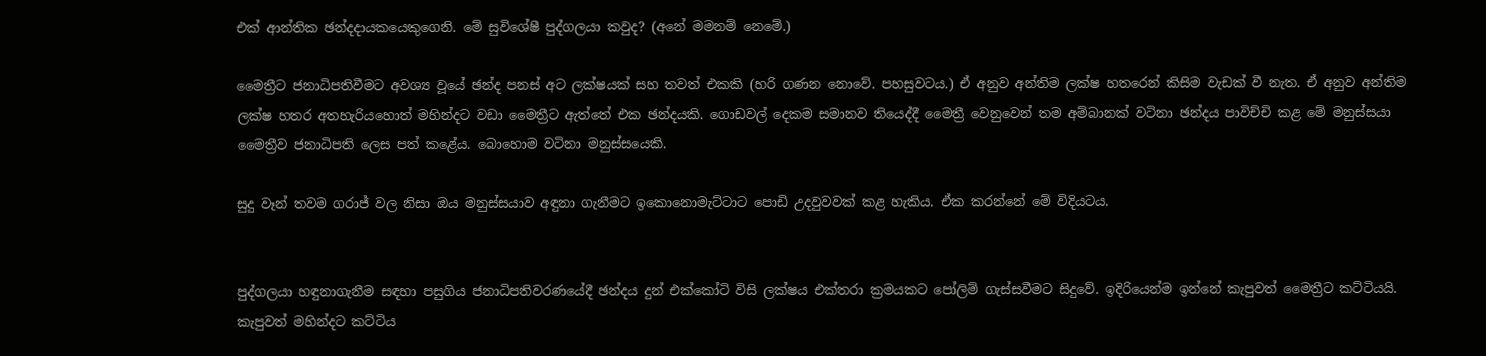එක් ආන්තික ඡන්දදායකයෙකුගෙනි. මේ සුවිශේෂී පුද්ගලයා කවුද? (අනේ මමනම් නෙමේ.)

මෛත්‍රීට ජනාධිපතිවීමට අවශ්‍ය වූයේ ඡන්ද පනස් අට ලක්ෂයක් සහ තවත් එකකි (හරි ගණන නොවේ. පහසුවටය.) ඒ අනුව අන්තිම ලක්ෂ හතරෙන් කිසිම වැඩක් වී නැත. ඒ අනුව අන්තිම ලක්ෂ හතර අතහැරියහොත් මහින්දට වඩා මෛත්‍රීට ඇත්තේ එක ඡන්දයකි. ගොඩවල් දෙකම සමානව තියෙද්දී මෛත්‍රී වෙනුවෙන් තම අම්බානක් වටිනා ඡන්දය පාවිච්චි කළ මේ මනුස්සයා මෛත්‍රීව ජනාධිපති ලෙස පත් කළේය. බොහොම වටිනා මනුස්සයෙකි.

සුදු වෑන් තවම ගරාජ් වල නිසා ඔය මනුස්සයාව අඳුනා ගැනීමට ඉකොනොමැට්ටාට පොඩි උදවුවවක් කළ හැකිය. ඒක කරන්නේ මේ විදියටය.


පුද්ගලයා හඳුනාගැනීම සඳහා පසුගිය ජනාධිපතිවරණයේදී ඡන්දය දුන් එක්කෝටි විසි ලක්ෂය එක්තරා ක්‍රමයකට පෝලිම් ගැස්සවීමට සිදුවේ. ඉදිරියෙන්ම ඉන්නේ කැපුවත් මෛත්‍රීට කට්ටියයි. කැපුවත් මහින්දට කට්ටිය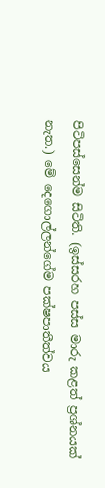පිටිපස්සෙන්ම සිටිති. (ඉස්සරහ පස්ස මාරු කළත් ප්‍රශ්නයක් නැත.) මේ දෙගොල්ලන්ගේම පක්ෂපාතීත්වය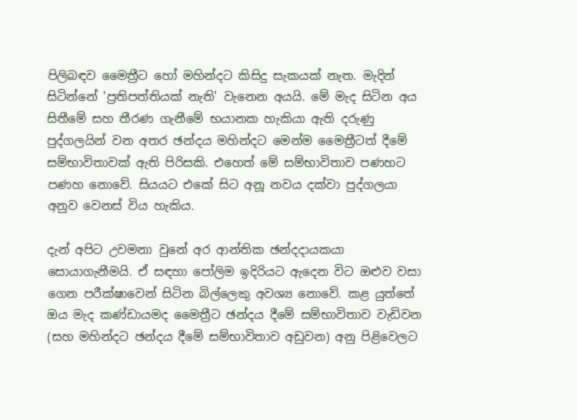පිලිබඳව මෛත්‍රීට හෝ මහින්දට කිසිදු සැකයක් නැත. මැදින් සිටින්නේ 'ප්‍රතිපත්තියක් නැති' වැනෙන අයයි. මේ මැද සිටින අය සිතීමේ සහ තීරණ ගැනීමේ භයානක හැකියා ඇති දරුණු පුද්ගලයින් වන අතර ඡන්දය මහින්දට මෙන්ම මෛත්‍රීටත් දීමේ සම්භාවිතාවක් ඇති පිරිසකි. එහෙත් මේ සම්භාවිතාව පණහට පණහ නොවේ. සියයට එකේ සිට අනූ නවය දක්වා පුද්ගලයා අනුව වෙනස් විය හැකිය.

දැන් අපිට උවමනා වුනේ අර ආන්තික ඡන්දදායකයා සොයාගැනීමයි. ඒ සඳහා පෝලිම ඉදිරියට ඇදෙන විට ඔළුව වසා ගෙන පරීක්ෂාවෙන් සිටින බිල්ලෙකු අවශ්‍ය නොවේ. කළ යුත්තේ ඔය මැද කණ්ඩායමද මෛත්‍රීට ඡන්දය දීමේ සම්භාවිතාව වැඩිවන (සහ මහින්දට ඡන්දය දීමේ සම්භාවිතාව අඩුවන) අනු පිළිවෙලට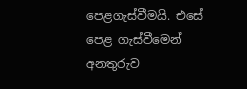පෙළගැස්වීමයි. එසේ පෙළ ගැස්වීමෙන් අනතුරුව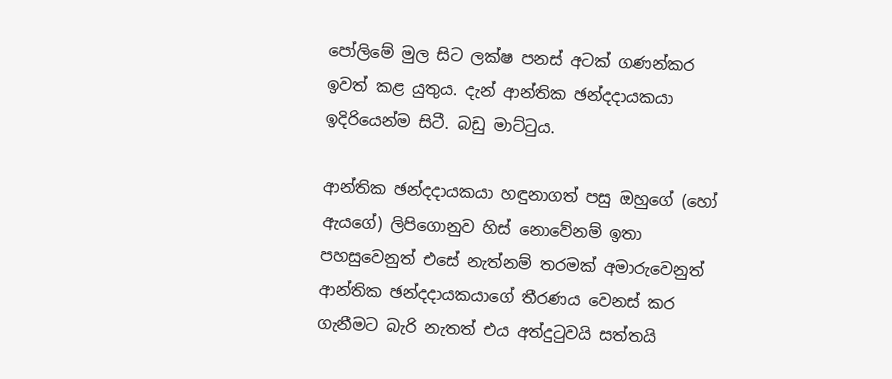පෝලිමේ මුල සිට ලක්ෂ පනස් අටක් ගණන්කර ඉවත් කළ යුතුය. දැන් ආන්තික ඡන්දදායකයා ඉදිරියෙන්ම සිටී. බඩු මාට්ටුය.

ආන්තික ඡන්දදායකයා හඳුනාගත් පසු ඔහුගේ (හෝ ඇයගේ) ලිපිගොනුව හිස් නොවේනම් ඉතා පහසුවෙනුත් එසේ නැත්නම් තරමක් අමාරුවෙනුත් ආන්තික ඡන්දදායකයාගේ තීරණය වෙනස් කර ගැනීමට බැරි නැතත් එය අත්දුටුවයි සත්තයි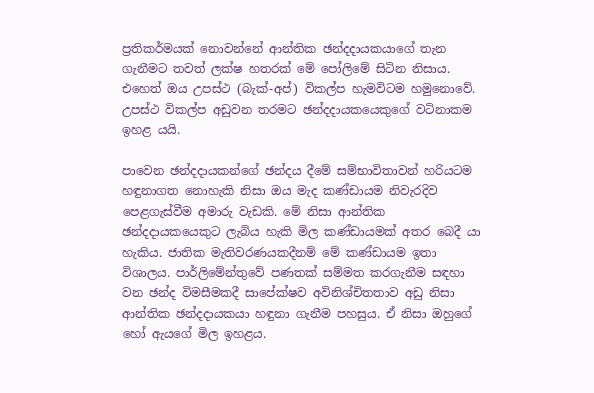ප්‍රතිකර්මයක් නොවන්නේ ආන්තික ඡන්දදායකයාගේ තැන ගැනීමට තවත් ලක්ෂ හතරක් මේ පෝලිමේ සිටින නිසාය. එහෙත් ඔය උපස්ථ (බැක්-අප්) විකල්ප හැමවිටම හමුනොවේ. උපස්ථ විකල්ප අඩුවන තරමට ඡන්දදායකයෙකුගේ වටිනාකම ඉහළ යයි.

පාවෙන ඡන්දදායකන්ගේ ඡන්දය දීමේ සම්භාවිතාවන් හරියටම හඳුනාගත නොහැකි නිසා ඔය මැද කණ්ඩායම නිවැරදිව පෙළගැස්වීම අමාරු වැඩකි. මේ නිසා ආන්තික ඡන්දදායකයෙකුට ලැබිය හැකි මිල කණ්ඩායමක් අතර බෙදී යා හැකිය. ජාතික මැතිවරණයකදීනම් මේ කණ්ඩායම ඉතා විශාලය. පාර්ලිමේන්තුවේ පණතක් සම්මත කරගැනීම සඳහා වන ඡන්ද විමසීමකදී සාපේක්ෂව අවිනිශ්චිතතාව අඩු නිසා ආන්තික ඡන්දදායකයා හඳුනා ගැනීම පහසුය. ඒ නිසා ඔහුගේ හෝ ඇයගේ මිල ඉහළය.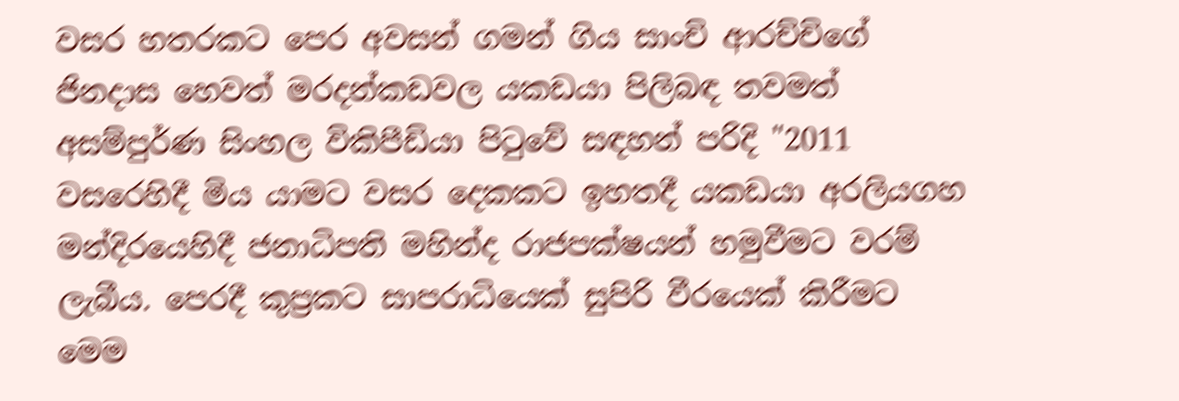වසර හතරකට පෙර අවසන් ගමන් ගිය සාංචි ආරච්චිගේ ජිනදාස හෙවත් මරදන්කඩවල යකඩයා පිලිබඳ තවමත් අසම්පුර්ණ සිංහල විකිපීඩියා පිටුවේ සඳහන් පරිදි "2011 වසරෙහිදී මිය යාමට වසර දෙකකට ඉහතදී යකඩයා අරලියගහ මන්දිරයෙහිදී ජනාධිපති මහින්ද රාජපක්ෂයන් හමුවීමට වරම් ලැබීය. පෙරදී කුප්‍රකට සාපරාධියෙක් සුපිරි වීරයෙක් කිරීමට මෙම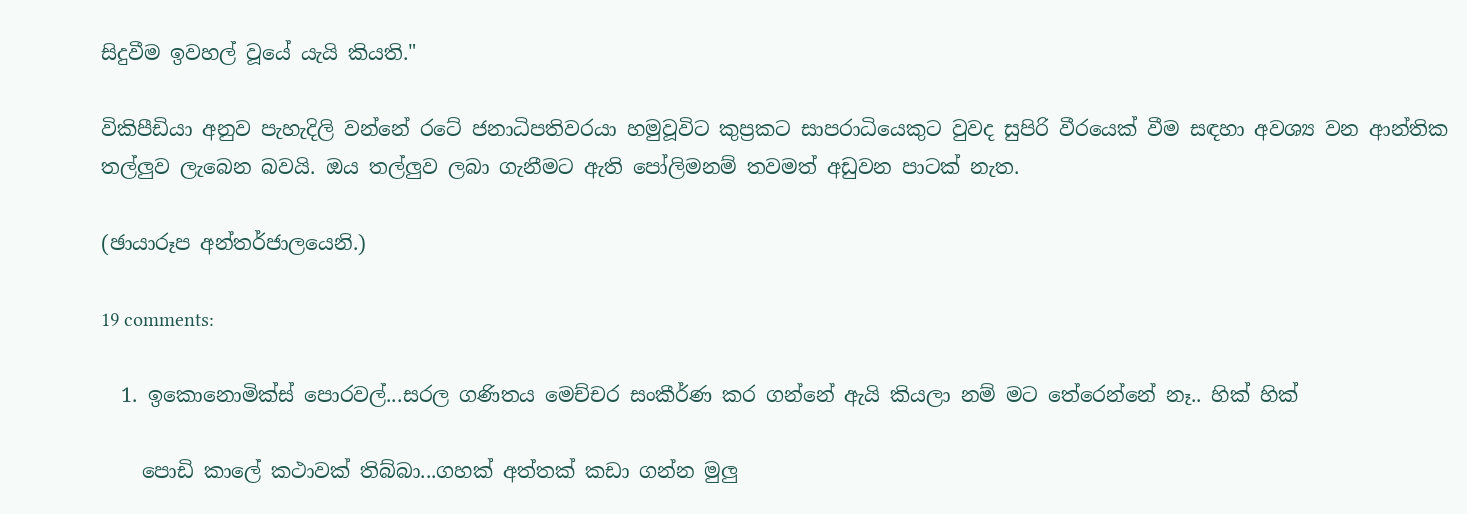සිදුවීම ඉවහල් වූයේ යැයි කියති."

විකිපීඩියා අනුව පැහැදිලි වන්නේ රටේ ජනාධිපතිවරයා හමුවූවිට කුප්‍රකට සාපරාධියෙකුට වුවද සුපිරි වීරයෙක් වීම සඳහා අවශ්‍ය වන ආන්තික තල්ලුව ලැබෙන බවයි. ඔය තල්ලුව ලබා ගැනීමට ඇති පෝලිමනම් තවමත් අඩුවන පාටක් නැත.

(ඡායාරූප අන්තර්ජාලයෙනි.)

19 comments:

  1. ඉකොනොමික්ස් පොරවල්...සරල ගණිතය මෙච්චර සංකීර්ණ කර ගන්නේ ඇයි කියලා නම් මට තේරෙන්නේ නෑ.. හික් හික්

    පොඩි කාලේ කථාවක් තිබ්බා...ගහක් අත්තක් කඩා ගන්න මුලු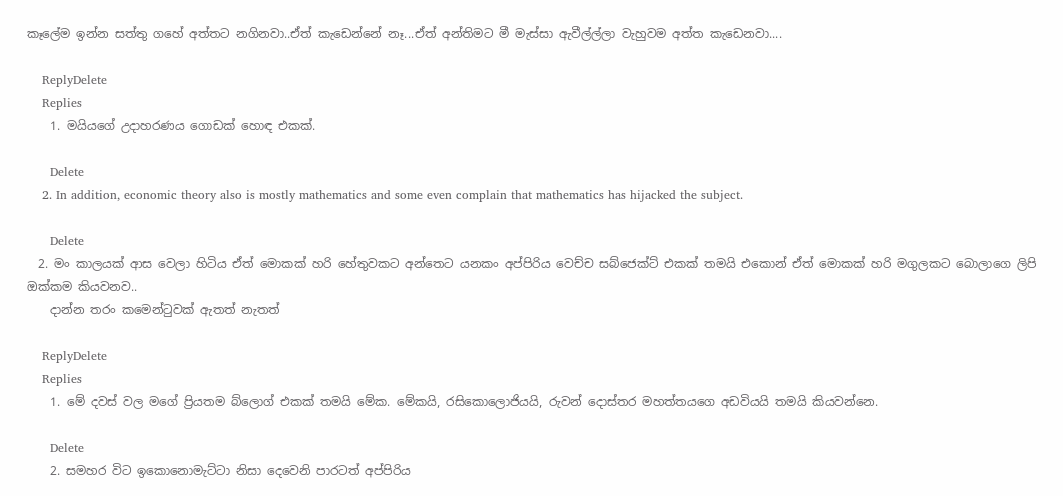කෑලේම ඉන්න සත්තු ගහේ අත්තට නගිනවා..ඒත් කැඩෙන්නේ නෑ...ඒත් අන්තිමට මී මැස්සා ඇවීල්ල්ලා වැහුවම අත්ත කැඩෙනවා....

    ReplyDelete
    Replies
    1. මයියගේ උදාහරණය ගොඩක් හොඳ එකක්.

      Delete
    2. In addition, economic theory also is mostly mathematics and some even complain that mathematics has hijacked the subject.

      Delete
  2. මං කාලයක් ආස වෙලා හිටිය ඒත් මොකක් හරි හේතුවකට අන්තෙට යනකං අප්පිරිය වෙච්ච සබ්ජෙක්ට් එකක් තමයි එකොන් ඒත් මොකක් හරි මගුලකට බොලාගෙ ලිපි ඔක්කම කියවනව..
    දාන්න තරං කමෙන්ටුවක් ඇතත් නැතත්

    ReplyDelete
    Replies
    1. මේ දවස් වල මගේ ප්‍රියතම බ්ලොග් එකක් තමයි මේක. මේකයි, රසිකොලොජියයි, රුවන් දොස්තර මහත්තයගෙ අඩවියයි තමයි කියවන්නෙ.

      Delete
    2. සමහර විට ඉකොනොමැට්ටා නිසා දෙවෙනි පාරටත් අප්පිරිය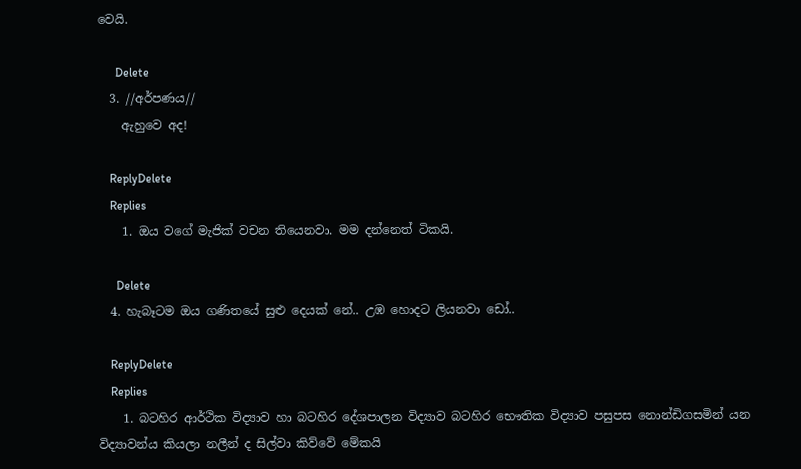වෙයි.

      Delete
  3. //අර්පණය//
    ඇහුවෙ අද!

    ReplyDelete
    Replies
    1. ඔය වගේ මැජික් වචන තියෙනවා. මම දන්නෙත් ටිකයි.

      Delete
  4. හැබෑටම ඔය ගණිතයේ සුළු දෙයක් නේ.. උඹ හොදට ලියනවා ඩෝ..

    ReplyDelete
    Replies
    1. බටහිර ආර්ථික විද්‍යාව හා බටහිර දේශපාලන විද්‍යාව බටහිර භෞතික විද්‍යාව පසුපස නොන්ඩිගසමින් යන විද්‍යාවන්ය කියලා නලීන් ද සිල්වා කිව්වේ මේකයි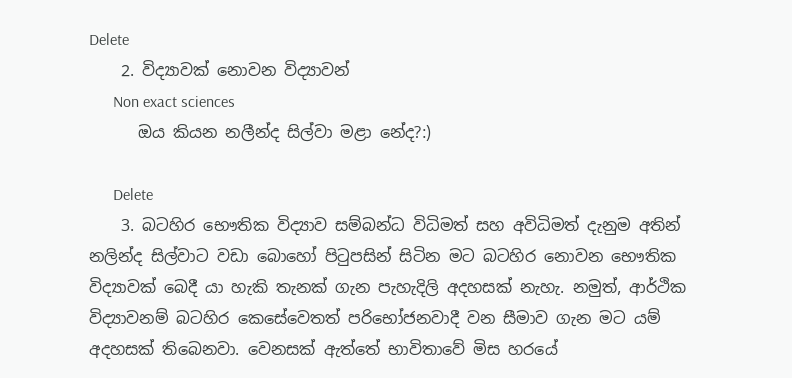Delete
    2. විද්‍යාවක් නොවන විද්‍යාවන්
      Non exact sciences
      ඔය කියන නලීන්ද සිල්වා මළා නේද?:)

      Delete
    3. බටහිර භෞතික විද්‍යාව සම්බන්ධ විධිමත් සහ අවිධිමත් දැනුම අතින් නලින්ද සිල්වාට වඩා බොහෝ පිටුපසින් සිටින මට බටහිර නොවන භෞතික විද්‍යාවක් බෙදී යා හැකි තැනක් ගැන පැහැදිලි අදහසක් නැහැ. නමුත්, ආර්ථික විද්‍යාවනම් බටහිර කෙසේවෙතත් පරිභෝජනවාදී වන සීමාව ගැන මට යම් අදහසක් තිබෙනවා. වෙනසක් ඇත්තේ භාවිතාවේ මිස හරයේ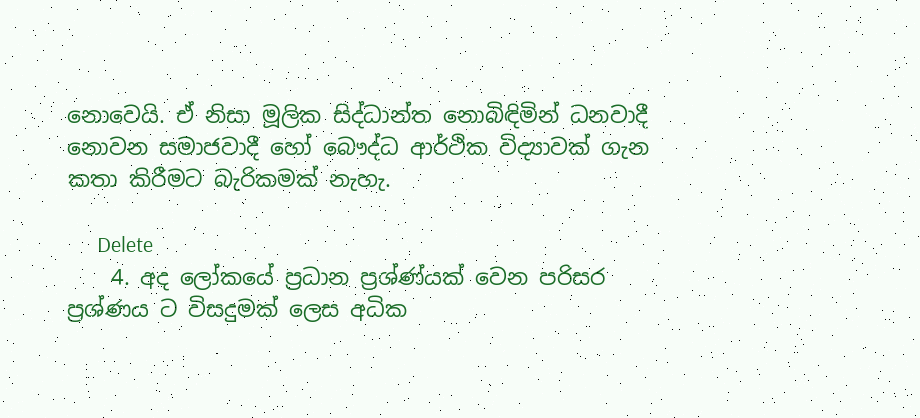නොවෙයි. ඒ නිසා මූලික සිද්ධාන්ත නොබිඳිමින් ධනවාදී නොවන සමාජවාදී හෝ බෞද්ධ ආර්ථික විද්‍යාවක් ගැන කතා කිරීමට බැරිකමක් නැහැ.

      Delete
    4. අද ලෝකයේ ප්‍රධාන ප්‍රශ්ණ්යක් වෙන පරිසර ප්‍රශ්ණය ට විසදුමක් ලෙස අධික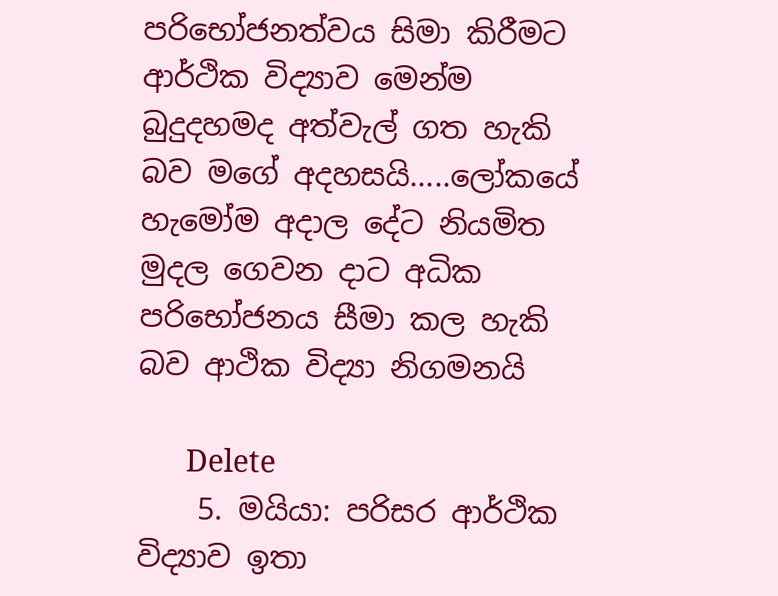පරිභෝජනත්වය සිමා කිරීමට ආර්ථික විද්‍යාව මෙන්ම බුදුදහමද අත්වැල් ගත හැකි බව මගේ අදහසයි.....ලෝකයේ හැමෝම අදාල දේට නියමිත මුදල ගෙවන දාට අධික පරිභෝජනය සීමා කල හැකි බව ආථික විද්‍යා නිගමනයි

      Delete
    5. මයියා: පරිසර ආර්ථික විද්‍යාව ඉතා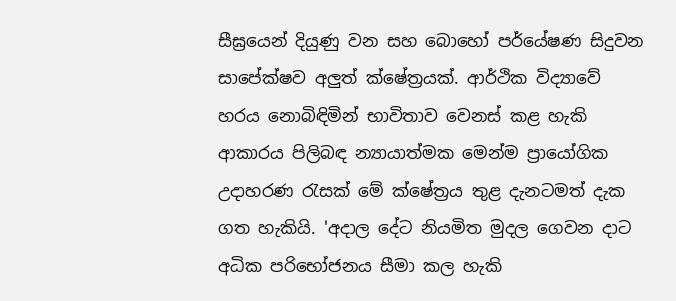සීඝ්‍රයෙන් දියුණු වන සහ බොහෝ පර්යේෂණ සිදුවන සාපේක්ෂව අලුත් ක්ෂේත්‍රයක්. ආර්ථික විද්‍යාවේ හරය නොබිඳිමින් භාවිතාව වෙනස් කළ හැකි ආකාරය පිලිබඳ න්‍යායාත්මක මෙන්ම ප්‍රායෝගික උදාහරණ රැසක් මේ ක්ෂේත්‍රය තුළ දැනටමත් දැක ගත හැකියි. 'අදාල දේට නියමිත මුදල ගෙවන දාට අධික පරිභෝජනය සීමා කල හැකි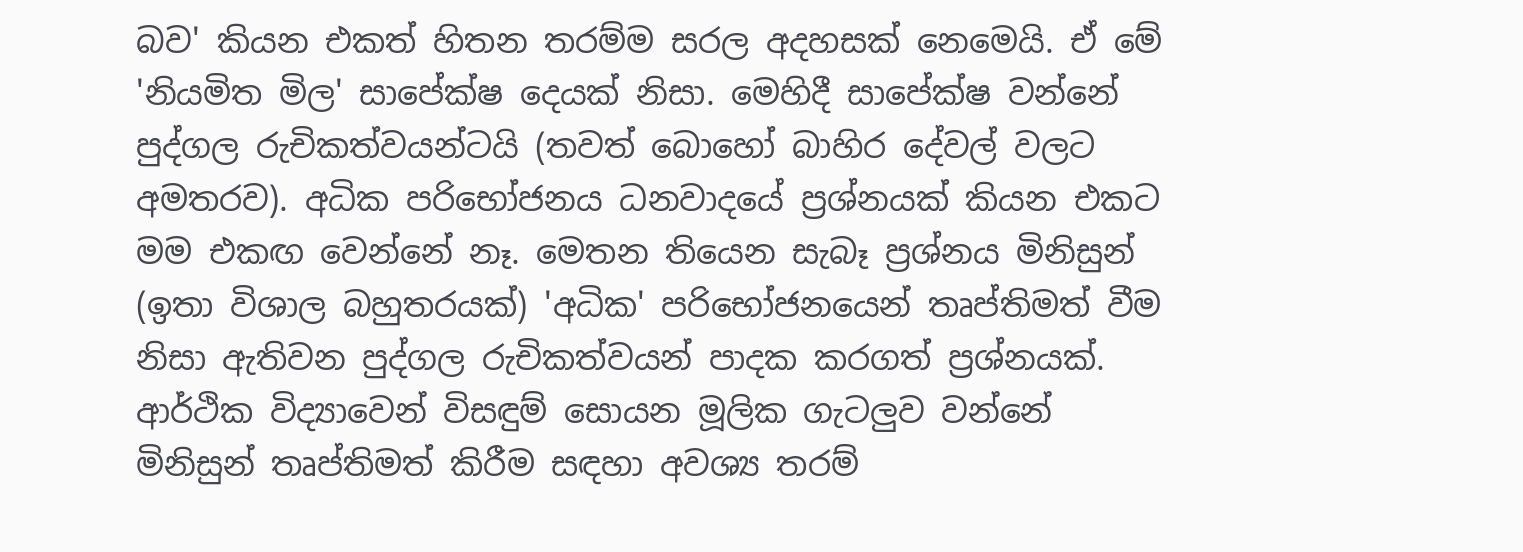බව' කියන එකත් හිතන තරම්ම සරල අදහසක් නෙමෙයි. ඒ මේ 'නියමිත මිල' සාපේක්ෂ දෙයක් නිසා. මෙහිදී සාපේක්ෂ වන්නේ පුද්ගල රුචිකත්වයන්ටයි (තවත් බොහෝ බාහිර දේවල් වලට අමතරව). අධික පරිභෝජනය ධනවාදයේ ප්‍රශ්නයක් කියන එකට මම එකඟ වෙන්නේ නෑ. මෙතන තියෙන සැබෑ ප්‍රශ්නය මිනිසුන් (ඉතා විශාල බහුතරයක්) 'අධික' පරිභෝජනයෙන් තෘප්තිමත් වීම නිසා ඇතිවන පුද්ගල රුචිකත්වයන් පාදක කරගත් ප්‍රශ්නයක්. ආර්ථික විද්‍යාවෙන් විසඳුම් සොයන මූලික ගැටලුව වන්නේ මිනිසුන් තෘප්තිමත් කිරීම සඳහා අවශ්‍ය තරම්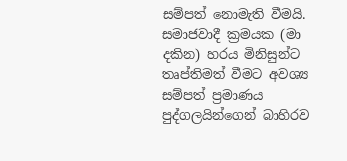සම්පත් නොමැති වීමයි. සමාජවාදී ක්‍රමයක (මා දකින) හරය මිනිසුන්ට තෘප්තිමත් වීමට අවශ්‍ය සම්පත් ප්‍රමාණය පුද්ගලයින්ගෙන් බාහිරව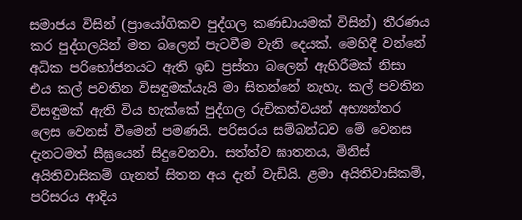සමාජය විසින් (ප්‍රායෝගිකව පුද්ගල කණඩායමක් විසින්) තීරණය කර පුද්ගලයින් මත බලෙන් පැටවීම වැනි දෙයක්. මෙහිදී වන්නේ අධික පරිභෝජනයට ඇති ඉඩ ප්‍රස්තා බලෙන් ඇහිරීමක් නිසා එය කල් පවතින විසඳුමක්යැයි මා සිතන්නේ නැහැ. කල් පවතින විසඳුමක් ඇති විය හැක්කේ පුද්ගල රුචිකත්වයන් අභ්‍යන්තර ලෙස වෙනස් වීමෙන් පමණයි. පරිසරය සම්බන්ධව මේ වෙනස දැනටමත් සීඝ්‍රයෙන් සිදුවෙනවා. සත්ත්ව ඝාතනය, මිනිස් අයිතිවාසිකම් ගැනත් සිතන අය දැන් වැඩියි. ළමා අයිතිවාසිකම්, පරිසරය ආදිය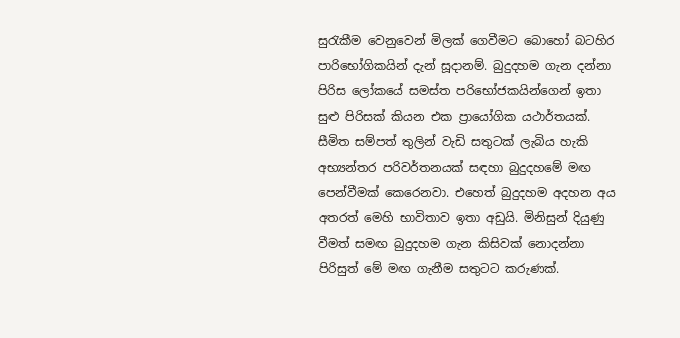සුරැකීම වෙනුවෙන් මිලක් ගෙවීමට බොහෝ බටහිර පාරිභෝගිකයින් දැන් සූදානම්. බුදුදහම ගැන දන්නා පිරිස ලෝකයේ සමස්ත පරිභෝජකයින්ගෙන් ඉතා සුළු පිරිසක් කියන එක ප්‍රායෝගික යථාර්තයක්. සීමිත සම්පත් තුලින් වැඩි සතුටක් ලැබිය හැකි අභ්‍යන්තර පරිවර්තනයක් සඳහා බුදුදහමේ මඟ පෙන්වීමක් කෙරෙනවා. එහෙත් බුදුදහම අදහන අය අතරත් මෙහි භාවිතාව ඉතා අඩුයි. මිනිසුන් දියුණු වීමත් සමඟ බුදුදහම ගැන කිසිවක් නොදන්නා පිරිසුත් මේ මඟ ගැනීම සතුටට කරුණක්.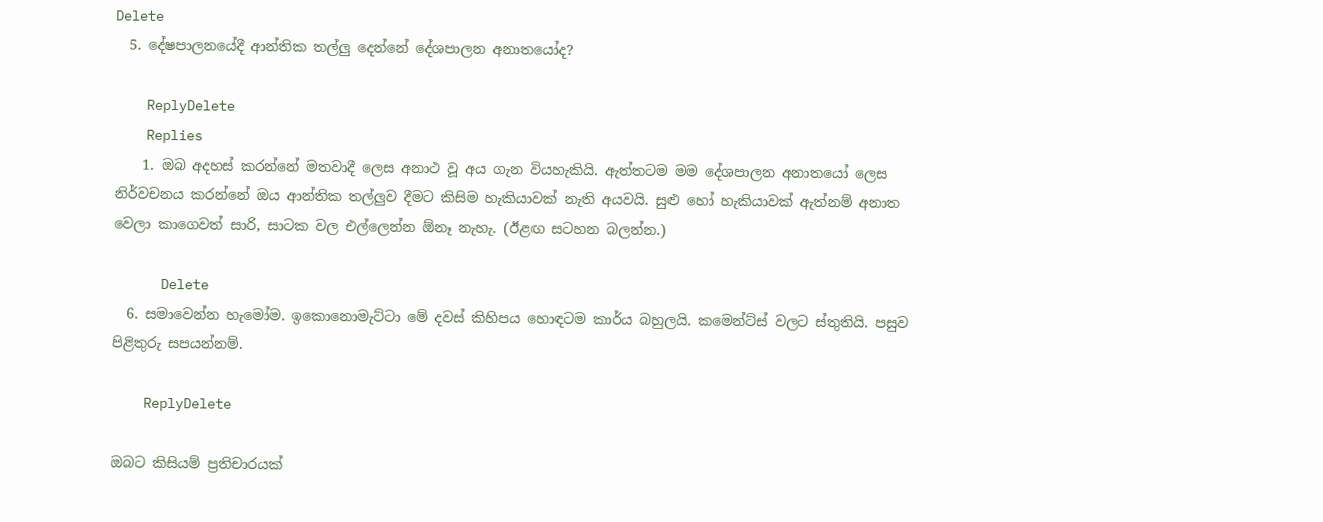Delete
  5. දේෂපාලනයේදී ආන්තික තල්ලු දෙන්නේ දේශපාලන අනාතයෝද?

    ReplyDelete
    Replies
    1. ඔබ අදහස් කරන්නේ මතවාදී ලෙස අනාථ වූ අය ගැන වියහැකියි. ඇත්තටම මම දේශපාලන අනාතයෝ ලෙස නිර්වචනය කරන්නේ ඔය ආන්තික තල්ලුව දීමට කිසිම හැකියාවක් නැති අයවයි. සුළු හෝ හැකියාවක් ඇත්නම් අනාත වෙලා කාගෙවත් සාරි, සාටක වල එල්ලෙන්න ඕනෑ නැහැ. (ඊළඟ සටහන බලන්න.)

      Delete
  6. සමාවෙන්න හැමෝම. ඉකොනොමැට්ටා මේ දවස් කිහිපය හොඳටම කාර්ය බහුලයි. කමෙන්ට්ස් වලට ස්තුතියි. පසුව පිළිතුරු සපයන්නම්.

    ReplyDelete

ඔබට කිසියම් ප්‍රතිචාරයක්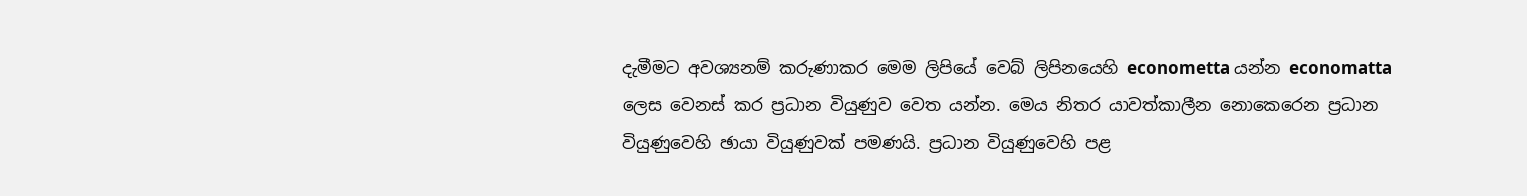දැමීමට අවශ්‍යනම් කරුණාකර මෙම ලිපියේ වෙබ් ලිපිනයෙහි econometta යන්න economatta ලෙස වෙනස් කර ප්‍රධාන වියුණුව වෙත යන්න. මෙය නිතර යාවත්කාලීන නොකෙරෙන ප්‍රධාන වියුණුවෙහි ඡායා වියුණුවක් පමණයි. ප්‍රධාන වියුණුවෙහි පළ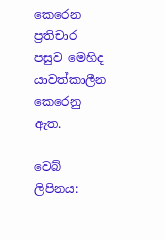කෙරෙන ප්‍රතිචාර පසුව මෙහිද යාවත්කාලීන කෙරෙනු ඇත.

වෙබ් ලිපිනය: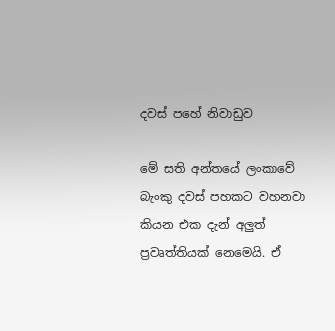දවස් පහේ නිවාඩුව

මේ සති අන්තයේ ලංකාවේ බැංකු දවස් පහකට වහනවා කියන එක දැන් අලුත් ප්‍රවෘත්තියක් නෙමෙයි. ඒ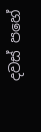දවස් පහේ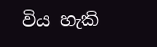විය හැකි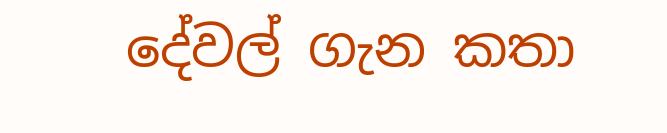දේවල් ගැන කතා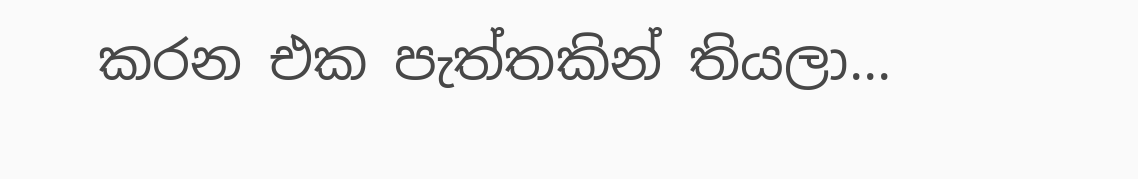කරන එක පැත්තකින් තියලා...